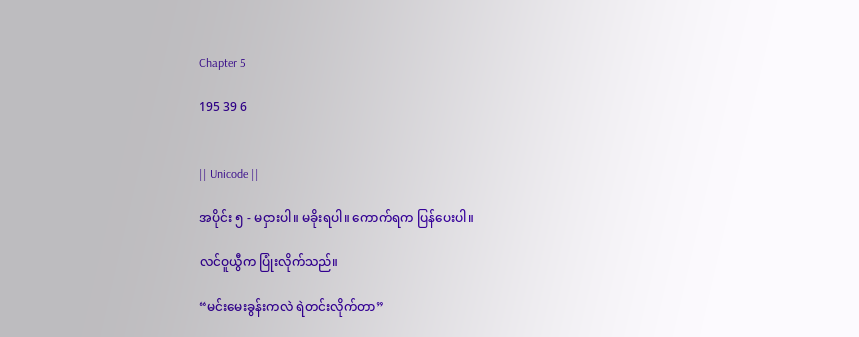Chapter 5

195 39 6


|| Unicode ||

အပိုင်း ၅ - မငှားပါ။ မခိုးရပါ။ ကောက်ရက ပြန်ပေးပါ။

လင်ဝူယွီက ပြုံးလိုက်သည်။

“မင်းမေးခွန်းကလဲ ရဲတင်းလိုက်တာ”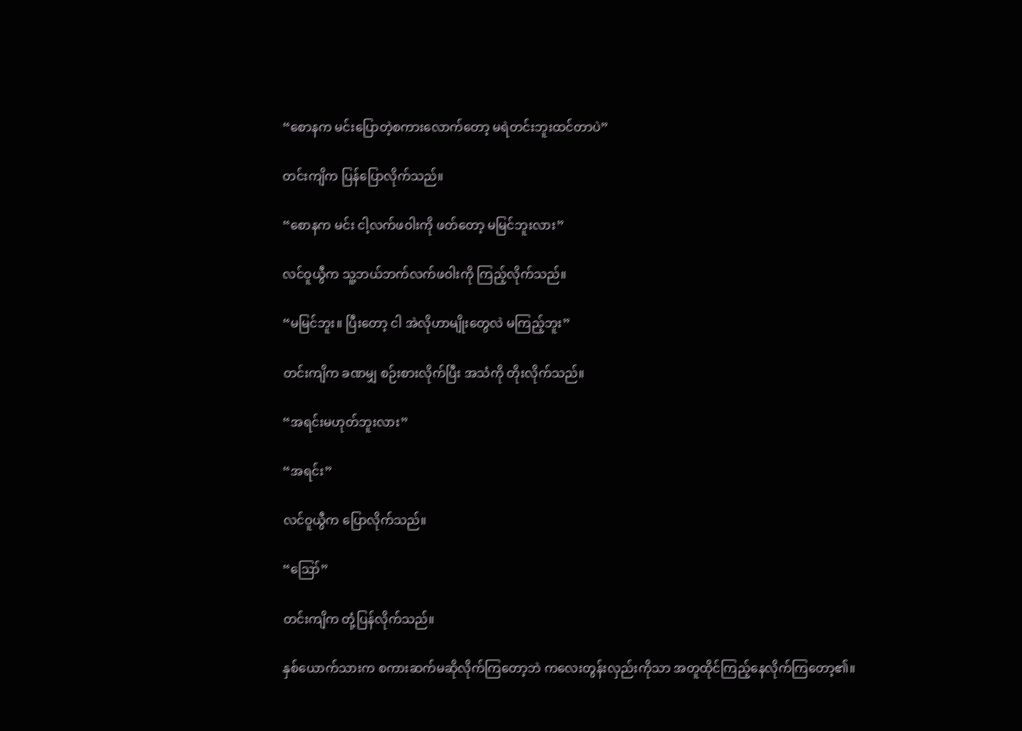“စောနက မင်းပြောတဲ့စကားလောက်တော့ မရဲတင်းဘူးထင်တာပဲ”

တင်းကျိက ပြန်ပြောလိုက်သည်။

“စောနက မင်း ငါ့လက်ဖဝါးကို ဖတ်တော့ မမြင်ဘူးလား”

လင်ဝူယွီက သူ့ဘယ်ဘက်လက်ဖဝါးကို ကြည့်လိုက်သည်။

“မမြင်ဘူး။ ပြီးတော့ ငါ အဲလိုဟာမျိုးတွေလဲ မကြည့်ဘူး”

တင်းကျိက ခဏမျှ စဉ်းစားလိုက်ပြီး အသံကို တိုးလိုက်သည်။

“အရင်းမဟုတ်ဘူးလား”

“အရင်း”

လင်ဝူယွီက ပြောလိုက်သည်။

“ဪ”

တင်းကျိက တုံ့ပြန်လိုက်သည်။

နှစ်ယောက်သားက စကားဆက်မဆိုလိုက်ကြတော့ဘဲ ကလေးတွန်းလှည်းကိုသာ အတူထိုင်ကြည့်နေလိုက်ကြတော့၏။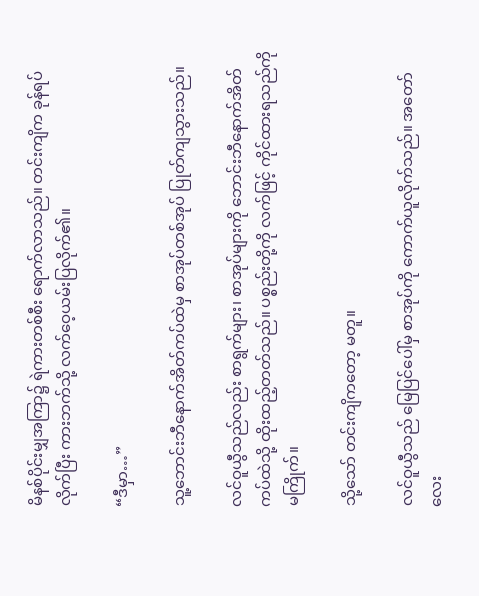မိနစ်ပိုင်းမျှအကြာ၌ ရဲကားတစ်စီး ရောက်လာသည်။ တင်းကျိက ခုန်ရပ်လိုက်ပြီး ကားဘက်သို့ လက်ဝေ့ယမ်းပြလိုက်၏။

“ဒီမှာ…”

သူ့ဘောင်းဘီနောက်အိတ်ကပ်ထဲမှ စာအုပ်တစ်အုပ် ပြုတ်ကျသွားသည်။

လင်ဝူယွီသည်လည်း စာရွက်များ၊ စာအုပ်များကို ဘောင်းဘီနောက်‌အိတ်ကပ်ထဲသို့ ထိုးထည့်တတ်သည်။ ပစ္စည်းတို့ကို လက်ဖြင့် ကိုင်ထားရသည်ကို မကြိုက်။

သို့သော် တင်းကျိကတော့ မတူ။

လင်ဝူယွီသည် မြေပြင်ပေါ်မှ စာအုပ်ကို ကောက်ယူလိုက်သည်။ အတော်လေး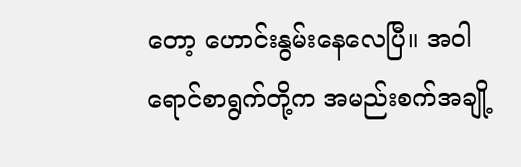တော့ ဟောင်းနွမ်းနေလေပြီ။ အဝါရောင်စာရွက်တို့က အမည်းစက်အချို့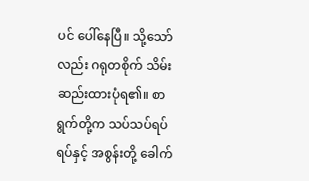ပင် ပေါ်နေပြီ။ သို့သော်လည်း ဂရုတစိုက် သိမ်းဆည်းထားပုံရ၏။ စာရွက်တို့က သပ်သပ်ရပ်ရပ်နှင့် အစွန်းတို့ ခေါက်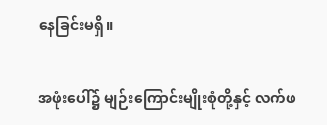နေခြင်းမရှိ။

အဖုံးပေါ်၌ မျဉ်းကြောင်းမျိုးစုံတို့နှင့် လက်ဖ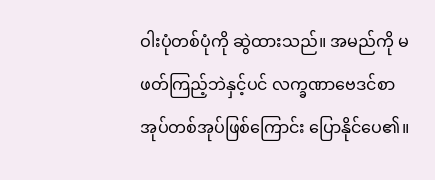ဝါးပုံတစ်ပုံကို ဆွဲထားသည်။ အမည်ကို မဖတ်ကြည့်ဘဲနှင့်ပင် လက္ခဏာဗေဒင်စာအုပ်တစ်အုပ်ဖြစ်ကြောင်း ပြောနိုင်ပေ၏။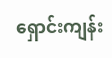ရှောင်းကျန်း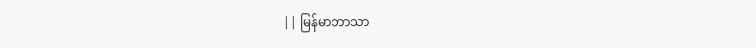|| မြန်မာဘာသာ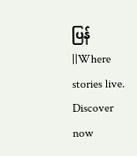ပြန် ||Where stories live. Discover now